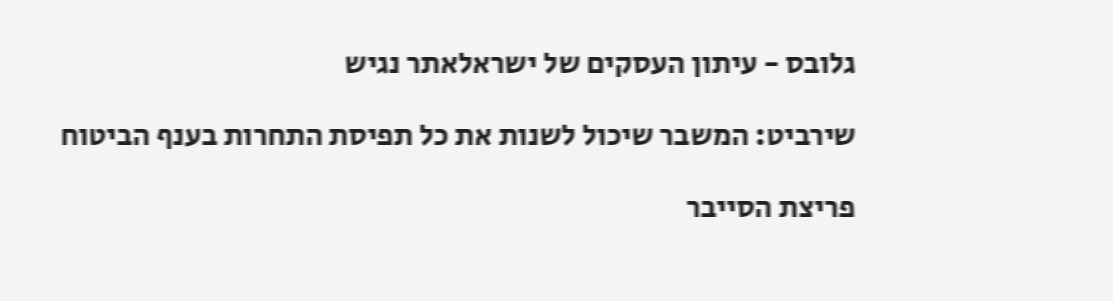גלובס - עיתון העסקים של ישראלאתר נגיש

שירביט: המשבר שיכול לשנות את כל תפיסת התחרות בענף הביטוח

פריצת הסייבר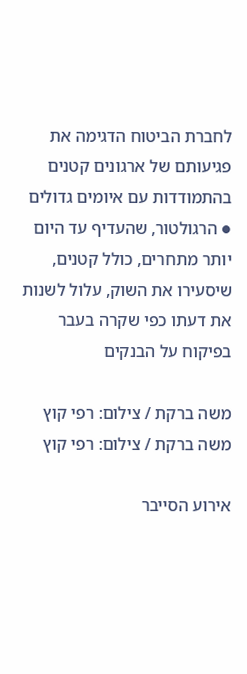לחברת הביטוח הדגימה את פגיעותם של ארגונים קטנים בהתמודדות עם איומים גדולים ● הרגולטור, שהעדיף עד היום יותר מתחרים, כולל קטנים, שיסעירו את השוק, עלול לשנות את דעתו כפי שקרה בעבר בפיקוח על הבנקים

משה ברקת / צילום: רפי קוץ
משה ברקת / צילום: רפי קוץ

אירוע הסייבר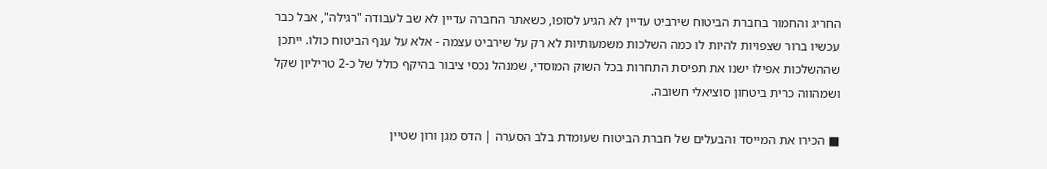החריג והחמור בחברת הביטוח שירביט עדיין לא הגיע לסופו, כשאתר החברה עדיין לא שב לעבודה "רגילה", אבל כבר עכשיו ברור שצפויות להיות לו כמה השלכות משמעותיות לא רק על שירביט עצמה - אלא על ענף הביטוח כולו. ייתכן שההשלכות אפילו ישנו את תפיסת התחרות בכל השוק המוסדי, שמנהל נכסי ציבור בהיקף כולל של כ-2 טריליון שקל ושמהווה כרית ביטחון סוציאלי חשובה.

■ הכירו את המייסד והבעלים של חברת הביטוח שעומדת בלב הסערה | הדס מגן ורון שטיין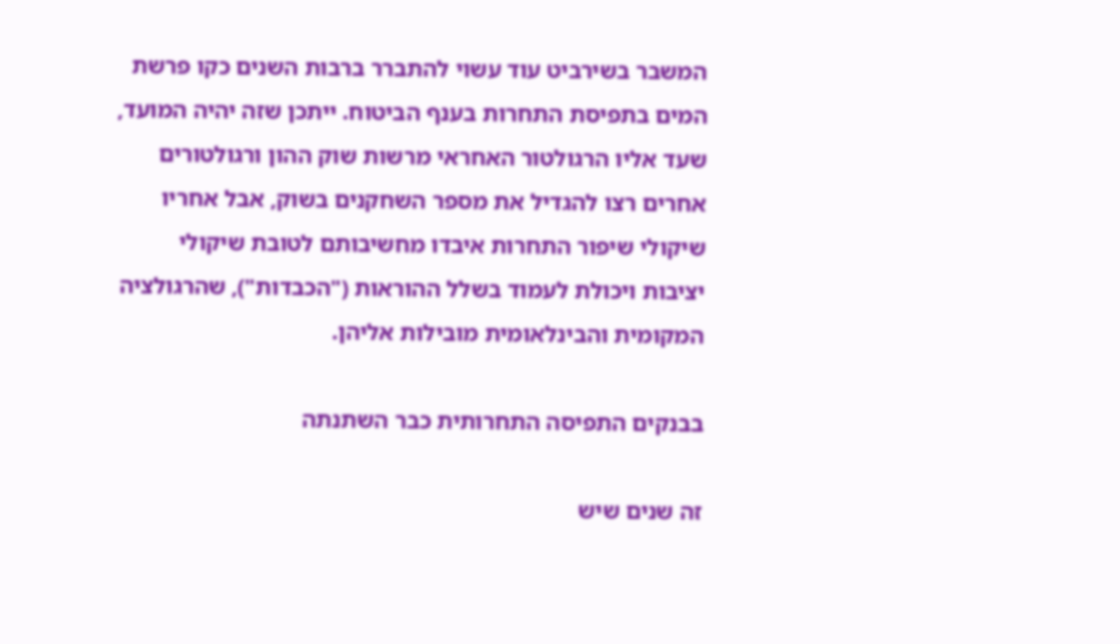המשבר בשירביט עוד עשוי להתברר ברבות השנים כקו פרשת המים בתפיסת התחרות בענף הביטוח. ייתכן שזה יהיה המועד, שעד אליו הרגולטור האחראי מרשות שוק ההון ורגולטורים אחרים רצו להגדיל את מספר השחקנים בשוק, אבל אחריו שיקולי שיפור התחרות איבדו מחשיבותם לטובת שיקולי יציבות ויכולת לעמוד בשלל ההוראות ("הכבדות"), שהרגולציה המקומית והבינלאומית מובילות אליהן.

בבנקים התפיסה התחרותית כבר השתנתה

זה שנים שיש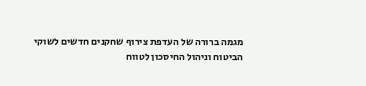מגמה ברורה של העדפת צירוף שחקנים חדשים לשוקי הביטוח וניהול החיסכון לטווח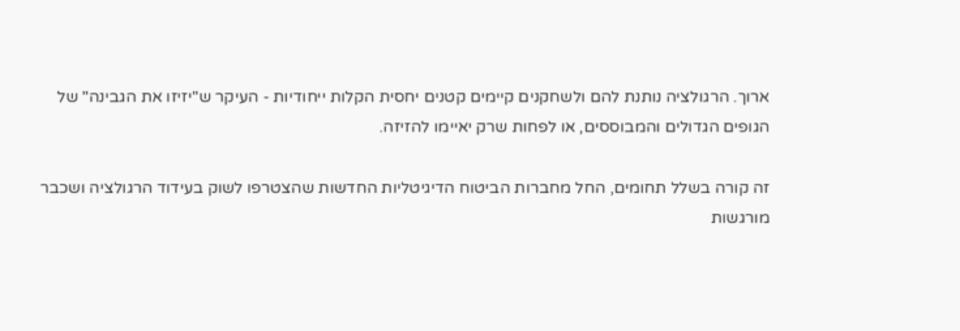ארוך. הרגולציה נותנת להם ולשחקנים קיימים קטנים יחסית הקלות ייחודיות - העיקר ש"יזיזו את הגבינה" של הגופים הגדולים והמבוססים, או לפחות שרק יאיימו להזיזה.

זה קורה בשלל תחומים, החל מחברות הביטוח הדיגיטליות החדשות שהצטרפו לשוק בעידוד הרגולציה ושכבר מורגשות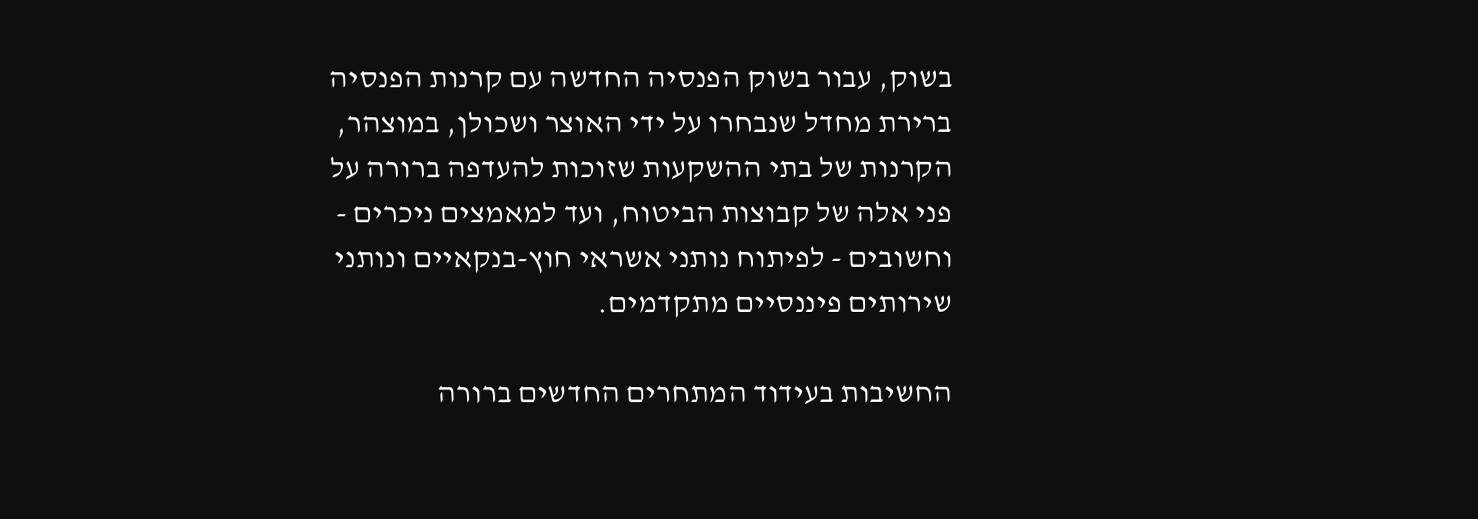בשוק, עבור בשוק הפנסיה החדשה עם קרנות הפנסיה ברירת מחדל שנבחרו על ידי האוצר ושכולן, במוצהר, הקרנות של בתי ההשקעות שזוכות להעדפה ברורה על פני אלה של קבוצות הביטוח, ועד למאמצים ניכרים - וחשובים - לפיתוח נותני אשראי חוץ-בנקאיים ונותני שירותים פיננסיים מתקדמים.

החשיבות בעידוד המתחרים החדשים ברורה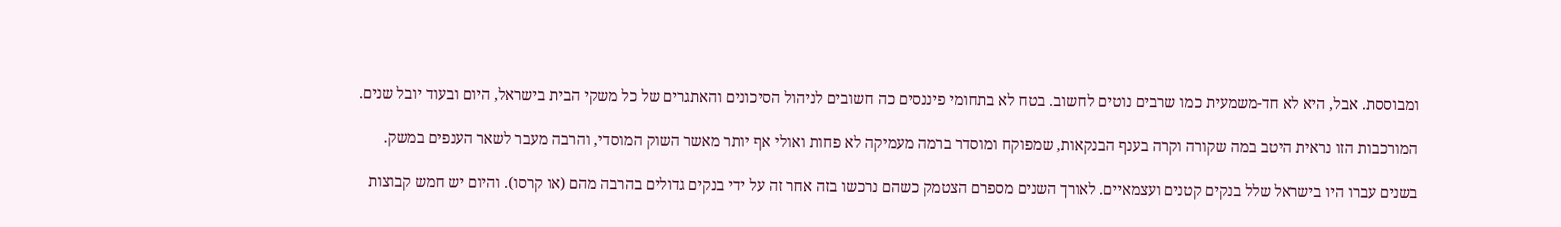ומבוססת. אבל, היא לא חד-משמעית כמו שרבים נוטים לחשוב. בטח לא בתחומי פיננסים כה חשובים לניהול הסיכונים והאתגרים של כל משקי הבית בישראל, היום ובעוד יובל שנים.

המורכבות הזו נראית היטב במה שקורה וקרה בענף הבנקאות, שמפוקח ומוסדר ברמה מעמיקה לא פחות ואולי אף יותר מאשר השוק המוסדי, והרבה מעבר לשאר הענפים במשק.

בשנים עברו היו בישראל שלל בנקים קטנים ועצמאיים. לאורך השנים מספרם הצטמק כשהם נרכשו בזה אחר זה על ידי בנקים גדולים בהרבה מהם (או קרסו). והיום יש חמש קבוצות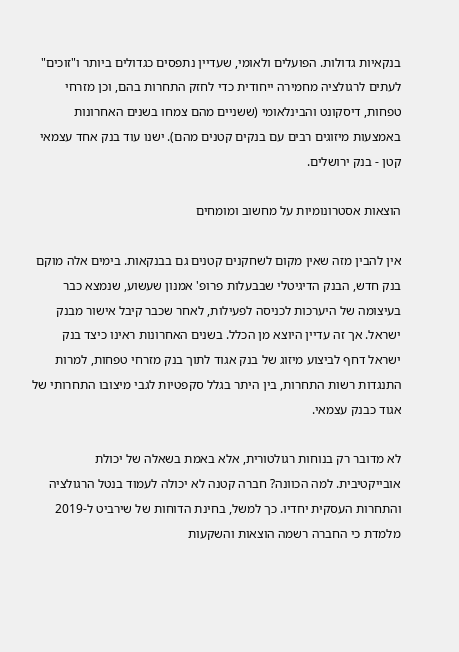בנקאיות גדולות. הפועלים ולאומי, שעדיין נתפסים כגדולים ביותר ו"זוכים" לעתים לרגולציה מחמירה ייחודית כדי לחזק התחרות בהם, וכן מזרחי טפחות, דיסקונט והבינלאומי (ששניים מהם צמחו בשנים האחרונות באמצעות מיזוגים רבים עם בנקים קטנים מהם). ישנו עוד בנק אחד עצמאי קטן - בנק ירושלים.

הוצאות אסטרונומיות על מחשוב ומומחים

אין להבין מזה שאין מקום לשחקנים קטנים גם בבנקאות. בימים אלה מוקם בנק חדש, הבנק הדיגיטלי שבבעלות פרופ' אמנון שעשוע, שנמצא כבר בעיצומה של היערכות לכניסה לפעילות, לאחר שכבר קיבל אישור מבנק ישראל. אך זה עדיין היוצא מן הכלל. בשנים האחרונות ראינו כיצד בנק ישראל דחף לביצוע מיזוג של בנק אגוד לתוך בנק מזרחי טפחות, למרות התנגדות רשות התחרות, בין היתר בגלל סקפטיות לגבי מיצובו התחרותי של אגוד כבנק עצמאי.

לא מדובר רק בנוחות רגולטורית, אלא באמת בשאלה של יכולת אובייקטיבית. למה הכוונה? חברה קטנה לא יכולה לעמוד בנטל הרגולציה והתחרות העסקית יחדיו. כך למשל, בחינת הדוחות של שירביט ל-2019 מלמדת כי החברה רשמה הוצאות והשקעות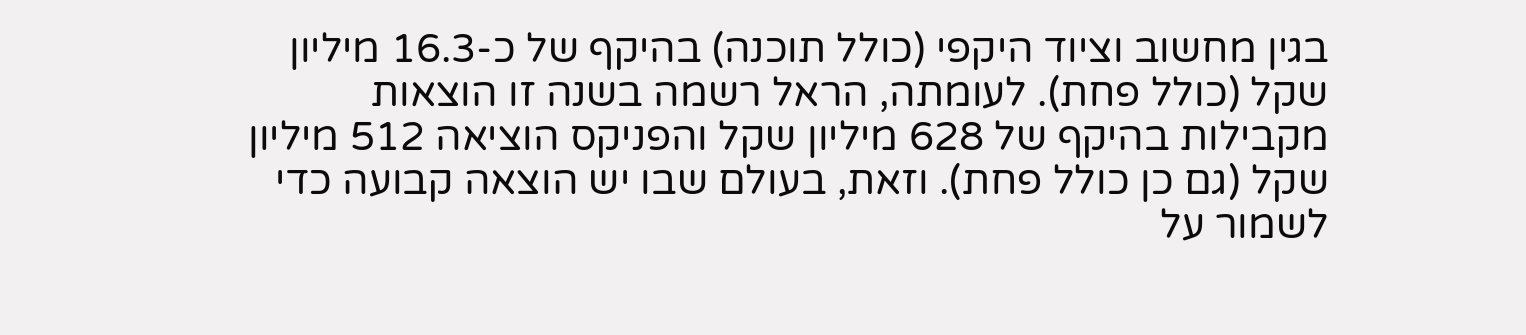בגין מחשוב וציוד היקפי (כולל תוכנה) בהיקף של כ-16.3 מיליון שקל (כולל פחת). לעומתה, הראל רשמה בשנה זו הוצאות מקבילות בהיקף של 628 מיליון שקל והפניקס הוציאה 512 מיליון שקל (גם כן כולל פחת). וזאת, בעולם שבו יש הוצאה קבועה כדי לשמור על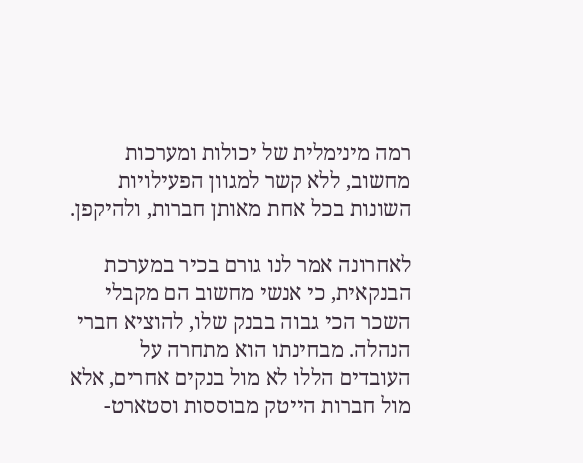רמה מינימלית של יכולות ומערכות מחשוב, ללא קשר למגוון הפעילויות השונות בכל אחת מאותן חברות, ולהיקפן.

לאחרונה אמר לנו גורם בכיר במערכת הבנקאית, כי אנשי מחשוב הם מקבלי השכר הכי גבוה בבנק שלו, להוציא חברי הנהלה. מבחינתו הוא מתחרה על העובדים הללו לא מול בנקים אחרים, אלא מול חברות הייטק מבוססות וסטארט-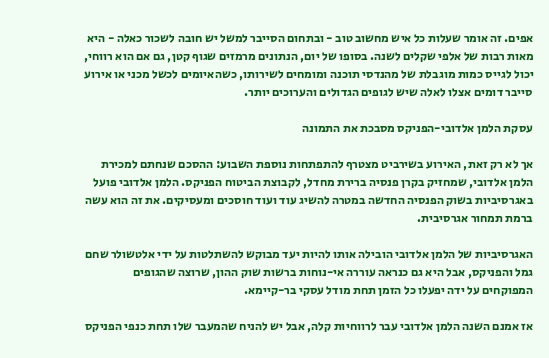אפים. זה אומר שעלות כל איש מחשוב טוב - ובתחום הסייבר למשל יש חובה לשכור כאלה - היא מאות רבות של אלפי שקלים לשנה. בסופו של יום, הנתונים מרמזים שגוף קטן, גם אם הוא רווחי, יכול לגייס כמות מוגבלת של מהנדסי תוכנה ומומחים לשירותו, כשהאיומים לכשל מכני או אירוע סייבר דומים אצלו לאלה שיש לגופים הגדולים והערוכים יותר.

עסקת הלמן אלדובי-הפניקס מסבכת את התמונה

אך לא רק זאת, האירוע בשירביט מצטרף להתפתחות נוספת השבוע: ההסכם שנחתם למכירת הלמן אלדובי, שמחזיק בקרן פנסיה ברירת מחדל, לקבוצת הביטוח הפניקס. הלמן אלדובי פועל באגרסיביות בשוק הפנסיה החדשה במטרה להשיג עוד ועוד חוסכים ומעסיקים. את זה הוא עשה ברמת תמחור אגרסיבית.

האגרסיביות של הלמן אלדובי הובילה אותו להיות יעד מבוקש להשתלטות על ידי אלטשולר שחם גמל והפניקס, אבל היא גם כנראה עוררה אי-נוחות ברשות שוק ההון, שרוצה שהגופים המפוקחים על ידה יפעלו כל הזמן תחת מודל עסקי בר-קיימא.

אז אמנם השנה הלמן אלדובי עבר לרווחיות קלה, אבל יש להניח שהמעבר שלו תחת כנפי הפניקס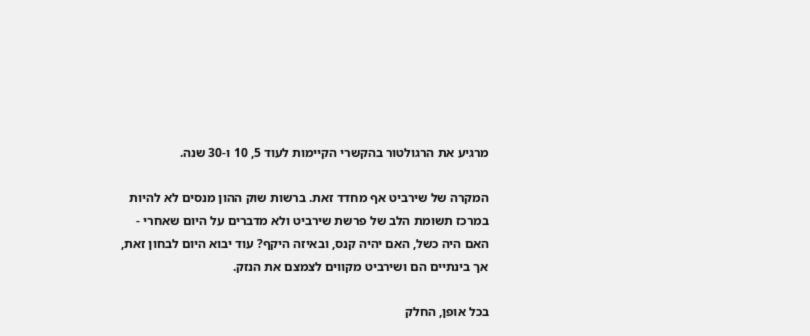מרגיע את הרגולטור בהקשרי הקיימות לעוד 5, 10 ו-30 שנה.

המקרה של שירביט אף מחדד זאת. ברשות שוק ההון מנסים לא להיות במרכז תשומת הלב של פרשת שירביט ולא מדברים על היום שאחרי - האם היה כשל, האם יהיה קנס, ובאיזה היקף? עוד יבוא היום לבחון זאת, אך בינתיים הם ושירביט מקווים לצמצם את הנזק.

בכל אופן, החלק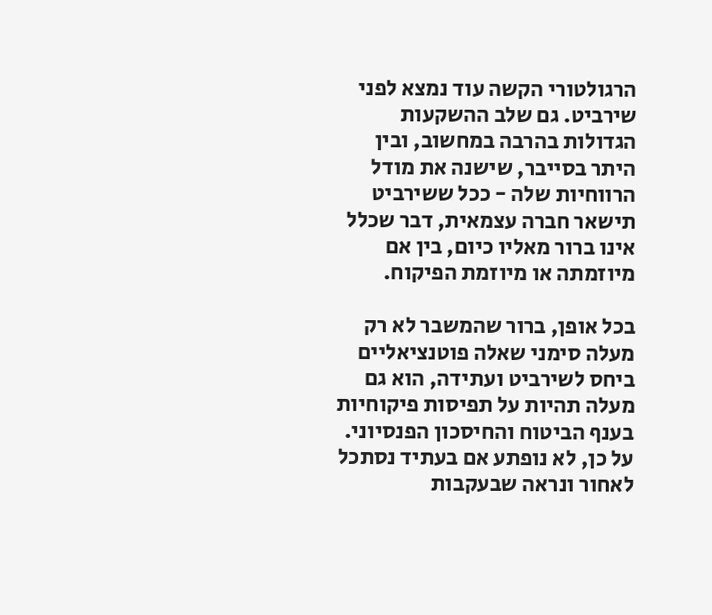הרגולטורי הקשה עוד נמצא לפני שירביט. גם שלב ההשקעות הגדולות בהרבה במחשוב, ובין היתר בסייבר, שישנה את מודל הרווחיות שלה - ככל ששירביט תישאר חברה עצמאית, דבר שכלל אינו ברור מאליו כיום, בין אם מיוזמתה או מיוזמת הפיקוח.

בכל אופן, ברור שהמשבר לא רק מעלה סימני שאלה פוטנציאליים ביחס לשירביט ועתידה, הוא גם מעלה תהיות על תפיסות פיקוחיות בענף הביטוח והחיסכון הפנסיוני. על כן, לא נופתע אם בעתיד נסתכל לאחור ונראה שבעקבות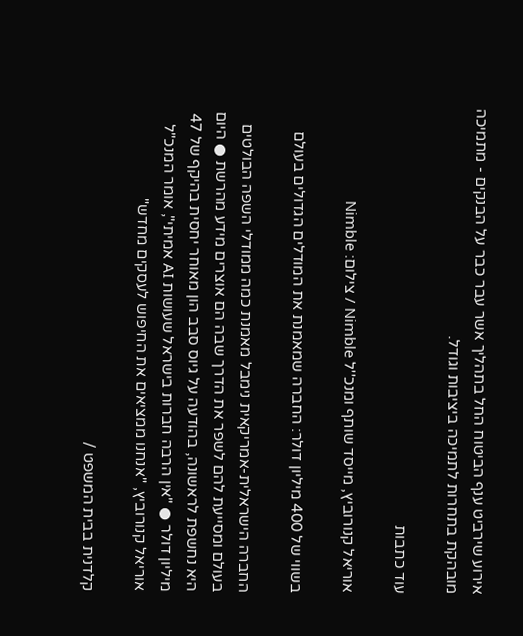אירוע שירביט ענף הביטוח החל בתהליך אשר עבר כבר על הבנקים - מתמיכה מובהקת בתחרות לתמיכה ביציבות וגודל.

עוד כתבות

אוריאל קנורוביץ, מייסד שותף ומנכ''ל Nimble / צילום: Nimble

בשווי של 400 מיליון דולר: החברה שמאמנת את המודלים הגדולים בעולם

החברה הישראלית-אמריקאית נימבל מאמנת כמה ממודלי השפה הבולטים בעולם ומסייעת להם לשפר את הדרך שבה הם אוצרים מידע מהרשת ● היום היא נחשפת לראשונה, בהודעה על גיוס סבב הון מאוחר יחסית בהיקף של 47 מיליון דולר ● "אין הרבה חברות בישראל שעושות AI אמיתי", אומר המנכ"ל אוריאל קנורוביץ, "אנחנו ממציאים את החיפוש לעסקים מחדש"

קלדנית בבית המשפט /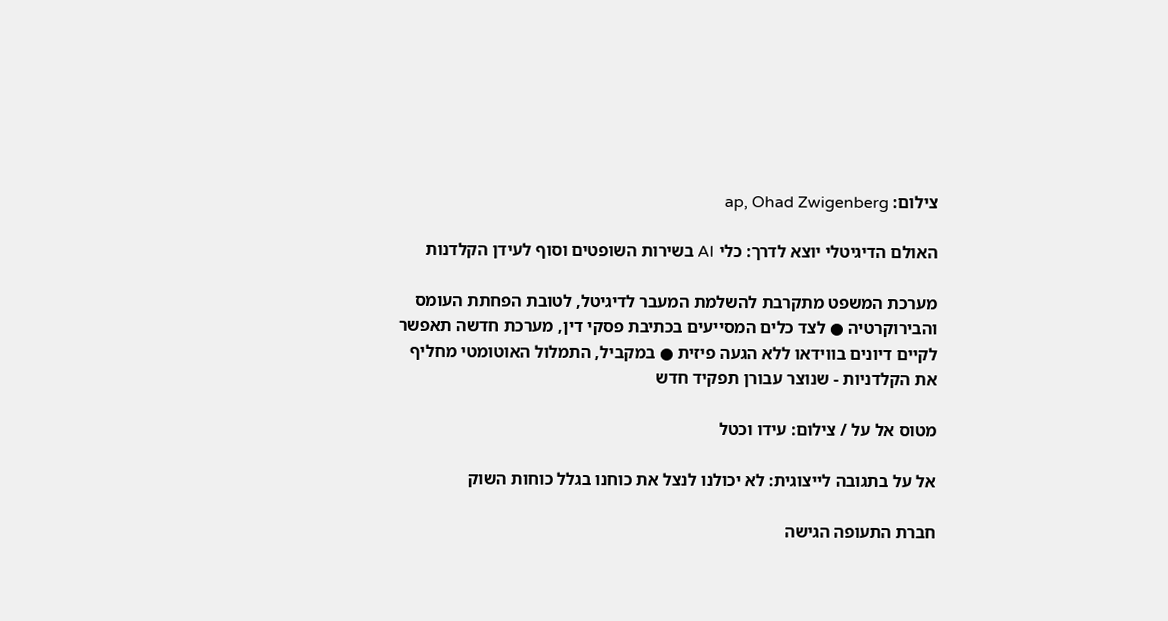צילום: ap, Ohad Zwigenberg

האולם הדיגיטלי יוצא לדרך: כלי AI בשירות השופטים וסוף לעידן הקלדנות

מערכת המשפט מתקרבת להשלמת המעבר לדיגיטל, לטובת הפחתת העומס והבירוקרטיה ● לצד כלים המסייעים בכתיבת פסקי דין, מערכת חדשה תאפשר לקיים דיונים בווידאו ללא הגעה פיזית ● במקביל, התמלול האוטומטי מחליף את הקלדניות - שנוצר עבורן תפקיד חדש

מטוס אל על / צילום: עידו וכטל

אל על בתגובה לייצוגית: לא יכולנו לנצל את כוחנו בגלל כוחות השוק

חברת התעופה הגישה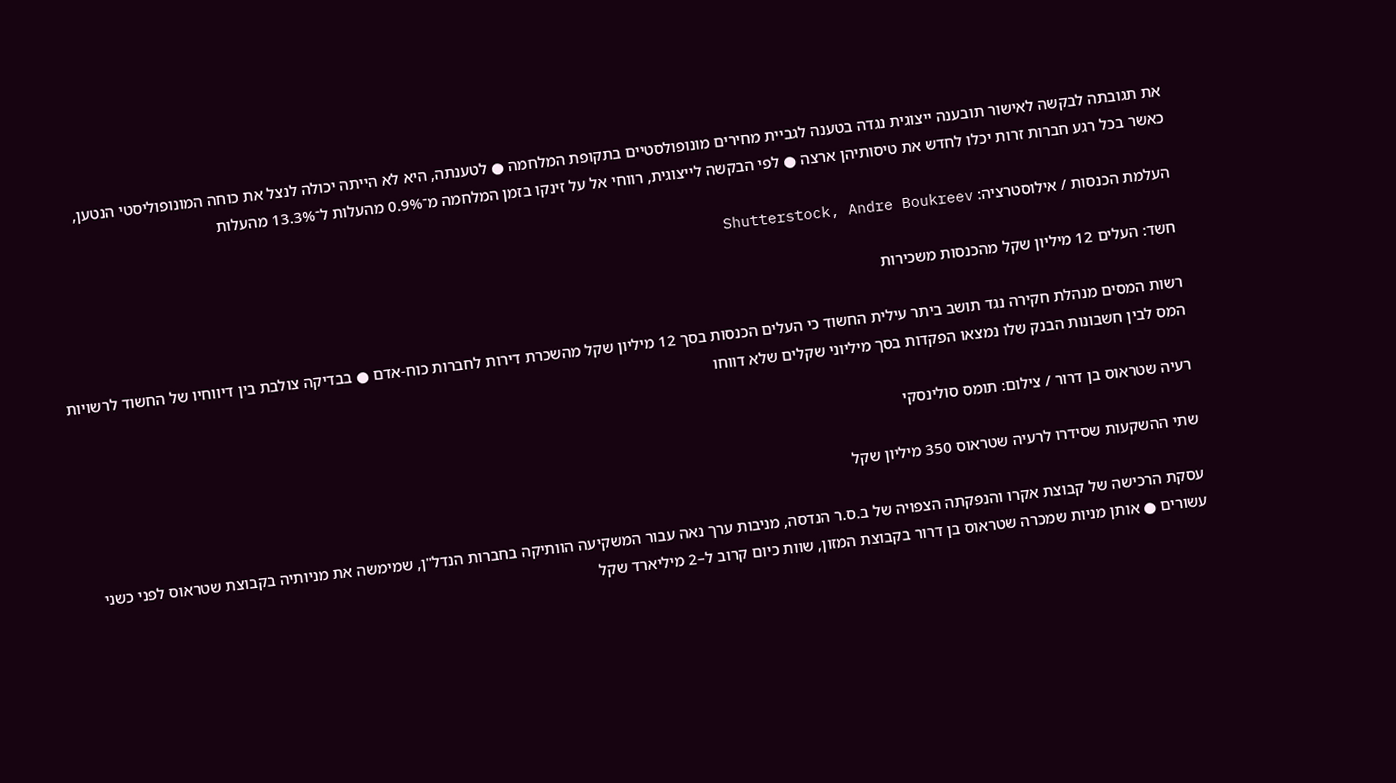את תגובתה לבקשה לאישור תובענה ייצוגית נגדה בטענה לגביית מחירים מונופולסטיים בתקופת המלחמה ● לטענתה, היא לא הייתה יכולה לנצל את כוחה המונופוליסטי הנטען, כאשר בכל רגע חברות זרות יכלו לחדש את טיסותיהן ארצה ● לפי הבקשה לייצוגית, רווחי אל על זינקו בזמן המלחמה מ־0.9% מהעלות ל־13.3% מהעלות

העלמת הכנסות / אילוסטרציה: Shutterstock, Andre Boukreev

חשד: העלים 12 מיליון שקל מהכנסות משכירות

רשות המסים מנהלת חקירה נגד תושב ביתר עילית החשוד כי העלים הכנסות בסך 12 מיליון שקל מהשכרת דירות לחברות כוח-אדם ● בבדיקה צולבת בין דיווחיו של החשוד לרשויות המס לבין חשבונות הבנק שלו נמצאו הפקדות בסך מיליוני שקלים שלא דווחו

רעיה שטראוס בן דרור / צילום: תומס סולינסקי

שתי ההשקעות שסידרו לרעיה שטראוס 350 מיליון שקל

עסקת הרכישה של קבוצת אקרו והנפקתה הצפויה של ב.ס.ר הנדסה, מניבות ערך נאה עבור המשקיעה הוותיקה בחברות הנדל"ן, שמימשה את מניותיה בקבוצת שטראוס לפני כשני עשורים ● אותן מניות שמכרה שטראוס בן דרור בקבוצת המזון, שוות כיום קרוב ל–2 מיליארד שקל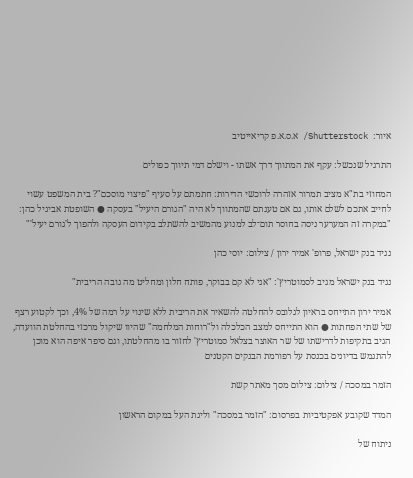איור:  Shutterstock/ א.ס.א.פ קריאייטיב

התרגיל שנכשל: עקף את המתווך דרך אשתו - וישלם דמי תיווך כפולים

המחוזי בת"א מציב תמרור אזהרה לרוכשי הדירות: חתמתם על סעיף "פיצוי מוסכם"? בית המשפט עשוי לחייב אתכם לשלם אותו, גם אם טענתם שהמתווך לא היה "הגורם היעיל" בעסקה ● השופטת אביגיל כהן: "במקרה זה המערער ניסה בחוסר תום־לב למנוע מהמשיב להשתלב בקידום העסקה ולהפוך ל'גורם יעיל'"

נגיד בנק ישראל, פרופ' אמיר ירון / צילום: יוסי כהן

נגיד בנק ישראל מגיב לסמוטריץ': "אני לא קם בבוקר, פותח חלון ומחליט מה גובה הריבית"

אמיר ירון התייחס בראיון לגלובס להחלטה להשאיר את הריבית ללא שינוי על רמה של 4%, וכך לקטוע רצף של שתי הפחתות ● הוא התייחס למצב הכלכלה ול"רוחות המלחמה" שהיוו שיקול מרכזי בהחלטת הוועדה, הגיב בתקיפות לדרישתו של שר האוצר בצלאל סמוטריץ' לחזור בו מהחלטתו, וגם סיפר איפה הוא מוכן להתגמש בדיונים בכנסת על רפורמת הבנקים הקטנים

הזמר במסכה / צילום: צילום מסך מאתר קשת

המדד שקובע אפקטיביות בפרסום: "הזמר במסכה" וליגת העל במקום הראשון

ניתוח של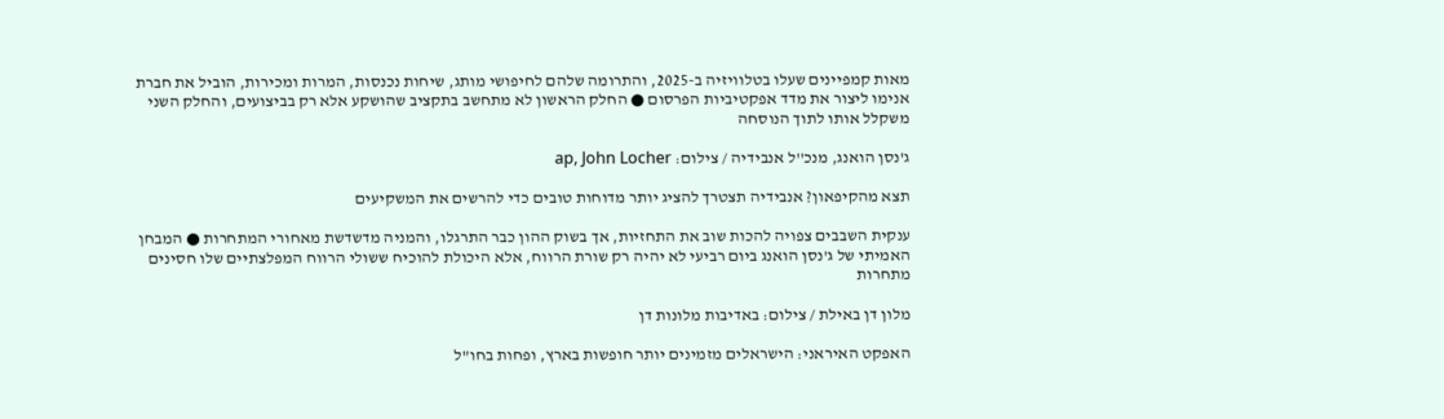מאות קמפיינים שעלו בטלוויזיה ב-2025, והתרומה שלהם לחיפושי מותג, שיחות נכנסות, המרות ומכירות, הוביל את חברת אנימו ליצור את מדד אפקטיביות הפרסום ● החלק הראשון לא מתחשב בתקציב שהושקע אלא רק בביצועים, והחלק השני משקלל אותו לתוך הנוסחה

ג'נסן הואנג, מנכ''ל אנבידיה / צילום: ap, John Locher

תצא מהקיפאון? אנבידיה תצטרך להציג יותר מדוחות טובים כדי להרשים את המשקיעים

ענקית השבבים צפויה להכות שוב את התחזיות, אך בשוק ההון כבר התרגלו, והמניה מדשדשת מאחורי המתחרות ● המבחן האמיתי של ג'נסן הואנג ביום רביעי לא יהיה רק שורת הרווח, אלא היכולת להוכיח ששולי הרווח המפלצתיים שלו חסינים מתחרות

מלון דן באילת / צילום: באדיבות מלונות דן

האפקט האיראני: הישראלים מזמינים יותר חופשות בארץ, ופחות בחו"ל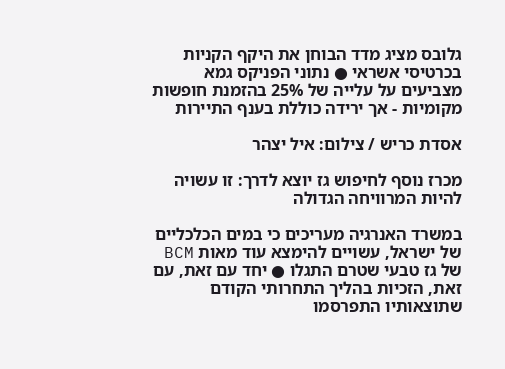גלובס מציג מדד הבוחן את היקף הקניות בכרטיסי אשראי ● נתוני הפניקס גמא מצביעים על עלייה של 25% בהזמנת חופשות מקומיות - אך ירידה כוללת בענף התיירות

אסדת כריש / צילום: איל יצהר

מכרז נוסף לחיפוש גז יוצא לדרך: זו עשויה להיות המרוויחה הגדולה

במשרד האנרגיה מעריכים כי במים הכלכליים של ישראל, עשויים להימצא עוד מאות BCM של גז טבעי שטרם התגלו ● יחד עם זאת, עם זאת, הזכיות בהליך התחרותי הקודם שתוצאותיו התפרסמו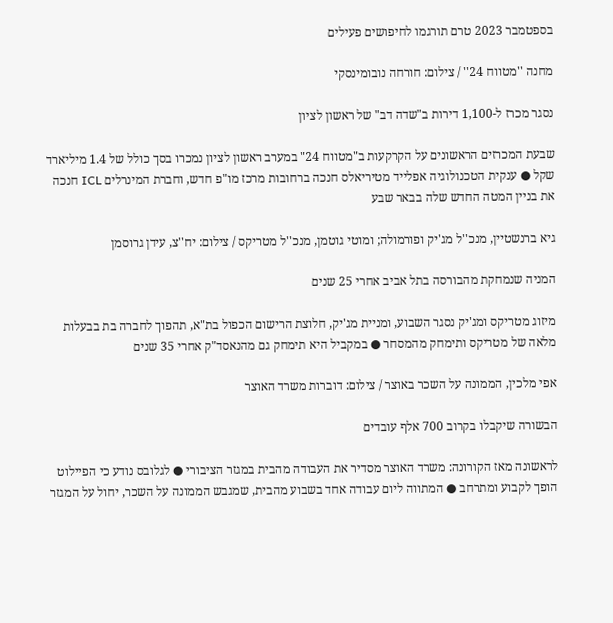בספטמבר 2023 טרם תורגמו לחיפושים פעילים

מחנה ''מטווח 24'' / צילום: חורחה נובומינסקי

נסגר מכרז ל-1,100 דירות ב"שדה דב" של ראשון לציון

שבעת המכרזים הראשונים על הקרקעות ב"מטווח 24" במערב ראשון לציון נמכרו בסך כולל של 1.4 מיליארד שקל ● ענקית הטכנולוגיה אפלייד מטיריאלס חנכה ברחובות מרכז מו"פ חדש, וחברת המינרלים ICL חנכה את בניין המטה החדש שלה בבאר שבע

גיא ברנשטיין, מנכ''ל מג'יק ופורמולה; ומוטי גוטמן, מנכ''ל מטריקס / צילום: יח''צ, עידן גרוסמן

המניה שנמחקת מהבורסה בתל אביב אחרי 25 שנים

מיזוג מטריקס ומג'יק נסגר השבוע, ומניית מג'יק, חלוצת הרישום הכפול בת"א, תהפוך לחברה בת בבעלות מלאה של מטריקס ותימחק מהמסחר ● במקביל היא תימחק גם מהנאסד"ק אחרי 35 שנים

אפי מלכין, הממונה על השכר באוצר / צילום: דוברות משרד האוצר

הבשורה שיקבלו בקרוב 700 אלף עובדים

לראשונה מאז הקורונה: משרד האוצר מסדיר את העבודה מהבית במגזר הציבורי ● לגלובס נודע כי הפיילוט הופך לקבוע ומתרחב ● המתווה ליום עבודה אחד בשבוע מהבית, שמגבש הממונה על השכר, יחול על המגזר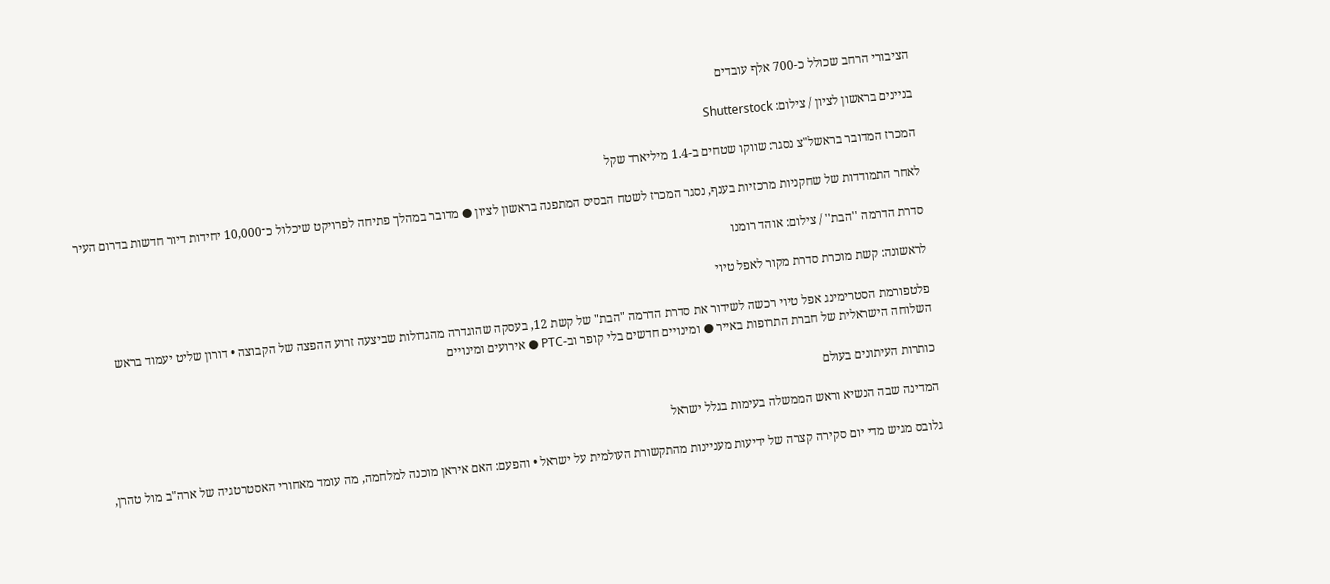הציבורי הרחב שכולל כ-700 אלף עובדים

בניינים בראשון לציון / צילום: Shutterstock

המכרז המדובר בראשל"צ נסגר: שווקו שטחים ב-1.4 מיליארד שקל

לאחר התמודדות של שחקניות מרכזיות בענף, נסגר המכרז לשטח הבסיס המתפנה בראשון לציון ● מדובר במהלך פתיחה לפרויקט שיכלול כ־10,000 יחידות דיור חדשות בדרום העיר

סדרת הדרמה ''הבת'' / צילום: אוהד רומנו

לראשונה: קשת מוכרת סדרת מקור לאפל טיוי

פלטפורמת הסטרימינג אפל טיוי רכשה לשידור את סדרת הדרמה "הבת" של קשת 12, בעסקה שהוגדרה מהגדולות שביצעה זרוע ההפצה של הקבוצה • דורון שליט יעמוד בראש השלוחה הישראלית של חברת התרופות באייר ● ומינויים חדשים בלי קופר וב-PTC ● אירועים ומינויים

כותרות העיתונים בעולם

המדינה שבה הנשיא וראש הממשלה בעימות בגלל ישראל

גלובס מגיש מדי יום סקירה קצרה של ידיעות מעניינות מהתקשורת העולמית על ישראל • והפעם: האם איראן מוכנה למלחמה, מה עומד מאחורי האסטרטגיה של ארה"ב מול טהרן,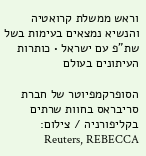וראש ממשלת קרואטיה והנשיא נמצאים בעימות בשל שת"פ עם ישראל • כותרות העיתונים בעולם

הסופרקמפיוטר של חברת סריבראס בחוות שרתים בקליפורניה / צילום: Reuters, REBECCA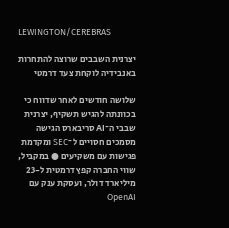LEWINGTON/CEREBRAS

יצרנית השבבים שרוצה להתחרות באנבידיה לוקחת צעד דרמטי

שלושה חודשים לאחר שדווח כי בכוונתה להגיש תשקיף, יצרנית שבבי ה־AI סריבארס הגישה מסמכים חסויים ל־SEC ומקדמת פגישות עם משקיעים ● במקביל, שווי החברה קפץ דרמטית ל-23 מיליארד דולר, ועסקת ענק עם OpenAI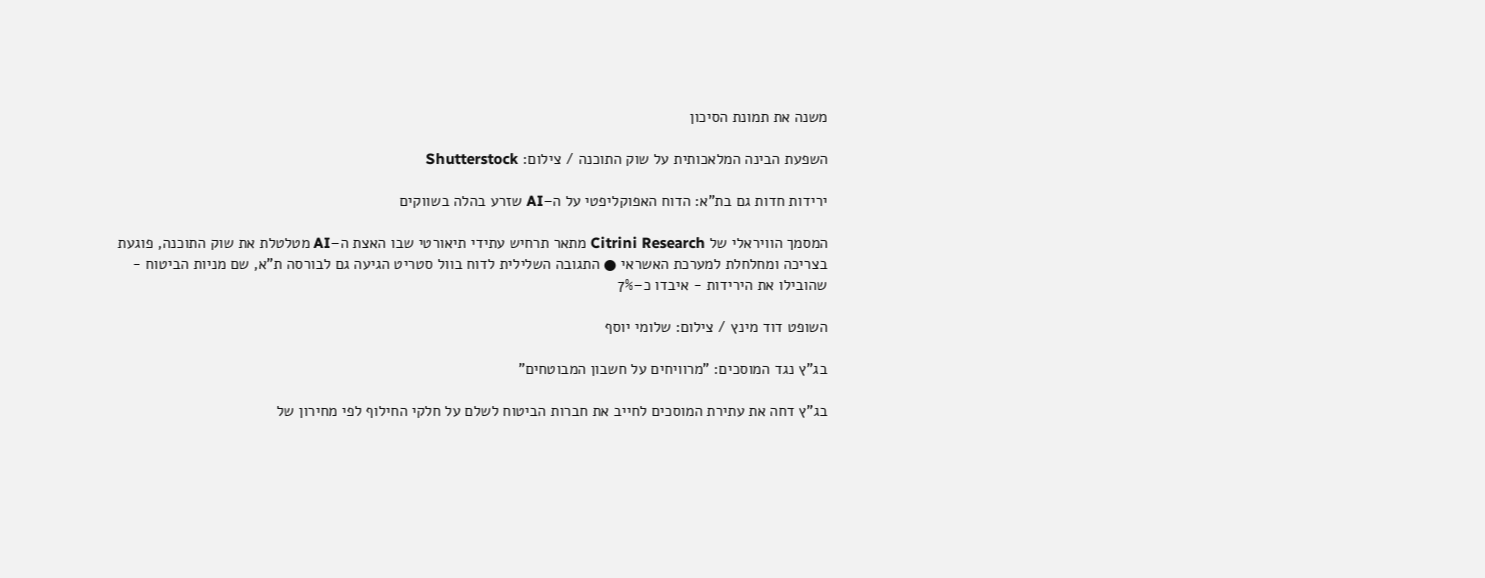משנה את תמונת הסיכון

השפעת הבינה המלאכותית על שוק התוכנה / צילום: Shutterstock

ירידות חדות גם בת"א: הדוח האפוקליפטי על ה–AI שזרע בהלה בשווקים

המסמך הוויראלי של Citrini Research מתאר תרחיש עתידי תיאורטי שבו האצת ה–AI מטלטלת את שוק התוכנה, פוגעת בצריכה ומחלחלת למערכת האשראי ● התגובה השלילית לדוח בוול סטריט הגיעה גם לבורסה ת"א, שם מניות הביטוח - שהובילו את הירידות - איבדו כ–7%

השופט דוד מינץ / צילום: שלומי יוסף

בג"ץ נגד המוסכים: "מרוויחים על חשבון המבוטחים"

בג"ץ דחה את עתירת המוסכים לחייב את חברות הביטוח לשלם על חלקי החילוף לפי מחירון של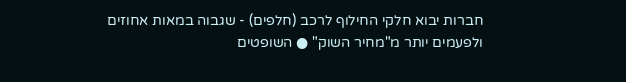חברות יבוא חלקי החילוף לרכב (חלפים) - שגבוה במאות אחוזים ולפעמים יותר מ"מחיר השוק" ● השופטים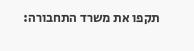תקפו את משרד התחבורה: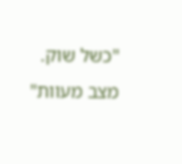"כשל שוק. מצב מעוות"